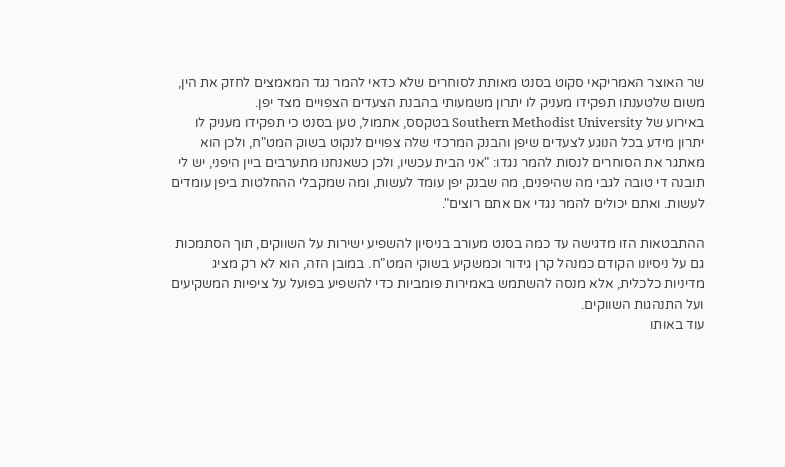שר האוצר האמריקאי סקוט בסנט מאותת לסוחרים שלא כדאי להמר נגד המאמצים לחזק את הין, משום שלטענתו תפקידו מעניק לו יתרון משמעותי בהבנת הצעדים הצפויים מצד יפן.
באירוע של Southern Methodist University בטקסס, אתמול, טען בסנט כי תפקידו מעניק לו יתרון מידע בכל הנוגע לצעדים שיפן והבנק המרכזי שלה צפויים לנקוט בשוק המט"ח, ולכן הוא מאתגר את הסוחרים לנסות להמר נגדו: "אני הבית עכשיו, ולכן כשאנחנו מתערבים ביין היפני, יש לי תובנה די טובה לגבי מה שהיפנים, מה שבנק יפן עומד לעשות, ומה שמקבלי ההחלטות ביפן עומדים לעשות. ואתם יכולים להמר נגדי אם אתם רוצים".

ההתבטאות הזו מדגישה עד כמה בסנט מעורב בניסיון להשפיע ישירות על השווקים, תוך הסתמכות גם על ניסיונו הקודם כמנהל קרן גידור וכמשקיע בשוקי המט"ח. במובן הזה, הוא לא רק מציג מדיניות כלכלית, אלא מנסה להשתמש באמירות פומביות כדי להשפיע בפועל על ציפיות המשקיעים ועל התנהגות השווקים.
עוד באותו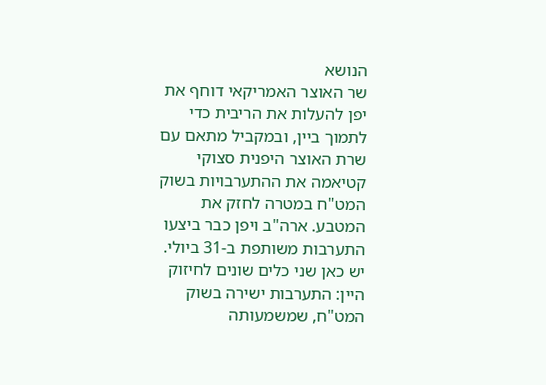הנושא
שר האוצר האמריקאי דוחף את יפן להעלות את הריבית כדי לתמוך ביין, ובמקביל מתאם עם שרת האוצר היפנית סצוקי קטיאמה את ההתערבויות בשוק המט"ח במטרה לחזק את המטבע. ארה"ב ויפן כבר ביצעו התערבות משותפת ב-31 ביולי.
יש כאן שני כלים שונים לחיזוק היין: התערבות ישירה בשוק המט"ח, שמשמעותה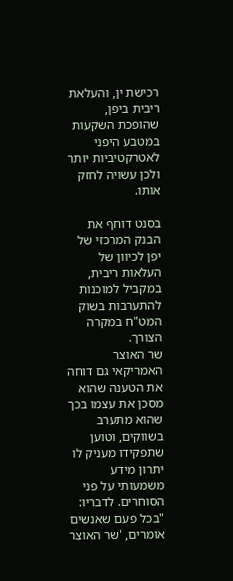רכישת ין, והעלאת ריבית ביפן, שהופכת השקעות במטבע היפני לאטרקטיביות יותר ולכן עשויה לחזק אותו.

בסנט דוחף את הבנק המרכזי של יפן לכיוון של העלאות ריבית, במקביל למוכנות להתערבות בשוק המט"ח במקרה הצורך.
שר האוצר האמריקאי גם דוחה את הטענה שהוא מסכן את עצמו בכך שהוא מתערב בשווקים, וטוען שתפקידו מעניק לו יתרון מידע משמעותי על פני הסוחרים. לדבריו: "בכל פעם שאנשים אומרים, 'שר האוצר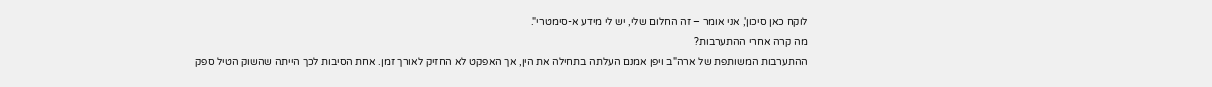לוקח כאן סיכון', אני אומר – זה החלום שלי, יש לי מידע א-סימטרי".
מה קרה אחרי ההתערבות?
ההתערבות המשותפת של ארה"ב ויפן אמנם העלתה בתחילה את הין, אך האפקט לא החזיק לאורך זמן. אחת הסיבות לכך הייתה שהשוק הטיל ספק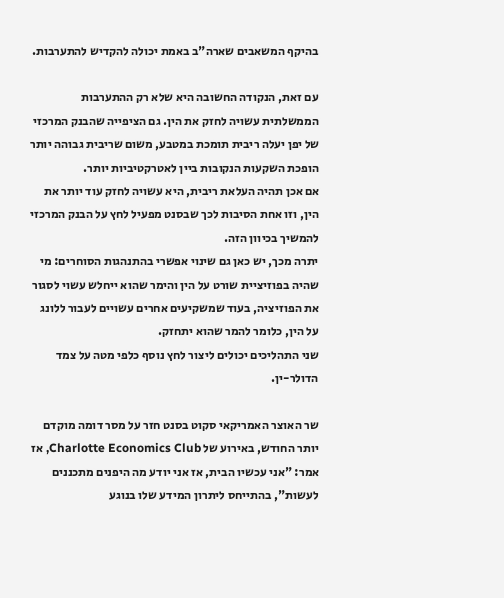בהיקף המשאבים שארה"ב באמת יכולה להקדיש להתערבות.

עם זאת, הנקודה החשובה היא שלא רק ההתערבות הממשלתית עשויה לחזק את הין. גם הציפייה שהבנק המרכזי של יפן יעלה ריבית תומכת במטבע, משום שריבית גבוהה יותר הופכת השקעות הנקובות ביין לאטרקטיביות יותר.
אם אכן תהיה העלאת ריבית, היא עשויה לחזק עוד יותר את הין, וזו אחת הסיבות לכך שבסנט מפעיל לחץ על הבנק המרכזי להמשיך בכיוון הזה.
יתרה מכך, יש כאן גם שינוי אפשרי בהתנהגות הסוחרים: מי שהיה בפוזיציית שורט על הין והימר שהוא ייחלש עשוי לסגור את הפוזיציה, בעוד שמשקיעים אחרים עשויים לעבור ללונג על הין, כלומר להמר שהוא יתחזק.
שני התהליכים יכולים ליצור לחץ נוסף כלפי מטה על צמד הדולר-ין.

שר האוצר האמריקאי סקוט בסנט חזר על מסר דומה מוקדם יותר החודש, באירוע של Charlotte Economics Club, אז אמר: "אני עכשיו הבית, אז אני יודע מה היפנים מתכננים לעשות", בהתייחס ליתרון המידע שלו בנוגע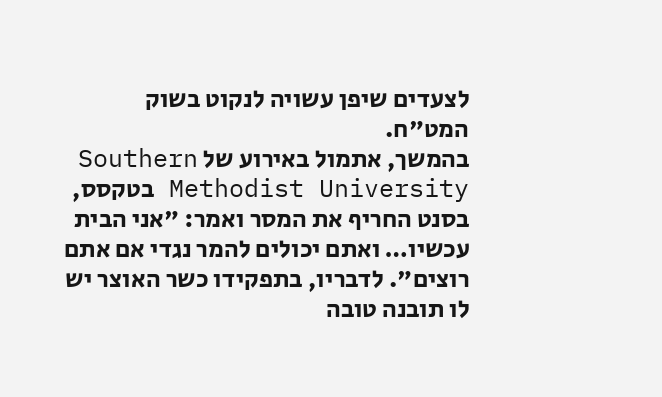לצעדים שיפן עשויה לנקוט בשוק המט"ח.
בהמשך, אתמול באירוע של Southern Methodist University בטקסס, בסנט החריף את המסר ואמר: "אני הבית עכשיו… ואתם יכולים להמר נגדי אם אתם רוצים". לדבריו, בתפקידו כשר האוצר יש לו תובנה טובה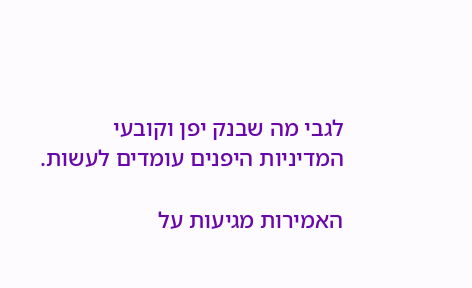לגבי מה שבנק יפן וקובעי המדיניות היפנים עומדים לעשות.

האמירות מגיעות על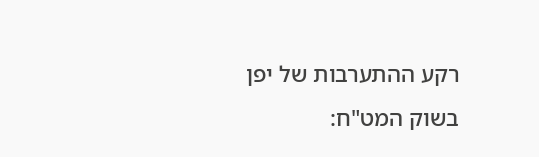רקע ההתערבות של יפן בשוק המט"ח: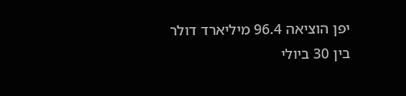יפן הוציאה 96.4 מיליארד דולר בין 30 ביולי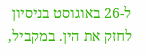ל-26 באוגוסט בניסיון לחזק את הין. במקביל,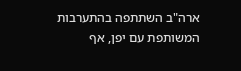ארה"ב השתתפה בהתערבות המשותפת עם יפן, אף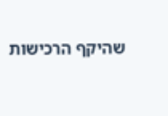שהיקף הרכישות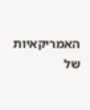האמריקאיות של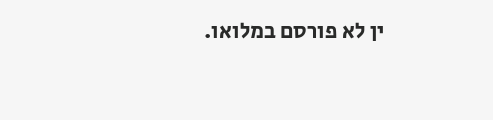ין לא פורסם במלואו.